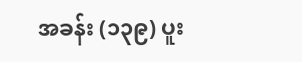အခန်း (၁၃၉) ပူး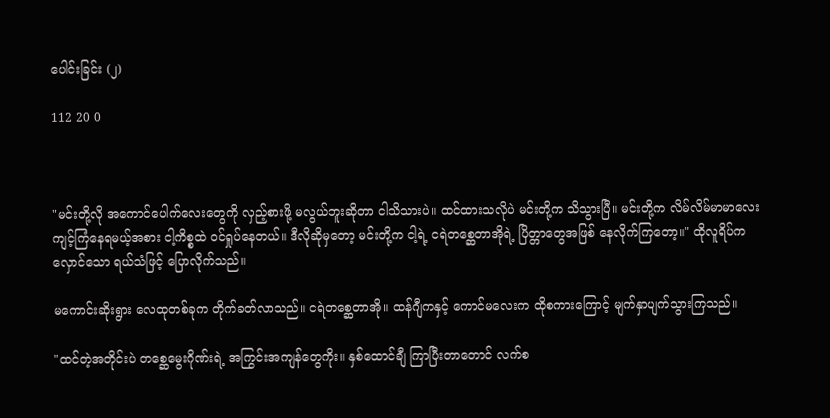ပေါင်းခြင်း (၂)

112 20 0



"မင်းတို့လို အကောင်ပေါက်လေးတွေကို လှည့်စားဖို့ မလွယ်ဘူးဆိုတာ ငါသိသားပဲ။ ထင်ထားသလိုပဲ မင်းတို့က သိသွားပြီ။ မင်းတို့က လိမ်လိမ်မာမာလေး ကျင့်ကြံနေရမယ့်အစား ငါ့ကိစ္စထဲ ဝင်ရှုပ်နေတယ်။ ဒီလိုဆိုမှတော့ မင်းတို့က ငါ့ရဲ့ ငရဲတစ္ဆေတာအိုရဲ့ ပြိတ္တာတွေအဖြစ် နေလိုက်ကြတော့။" ထိုလူရိပ်က လှောင်သော ရယ်သံဖြင့် ပြောလိုက်သည်။

မကောင်းဆိုးရွား လေထုတစ်ခုက တိုက်ခတ်လာသည်။ ငရဲတစ္ဆေတာအို။ ထန်ဂျီကနှင့် ကောင်မလေးက ထိုစကားကြောင့် မျက်နှာပျက်သွားကြသည်။

"ထင်တဲ့အတိုင်းပဲ တစ္ဆေမွေးဂိုဏ်းရဲ့ အကြွင်းအကျန်တွေကိုး။ နှစ်ထောင်ချီ ကြာပြီးတာတောင် လက်စ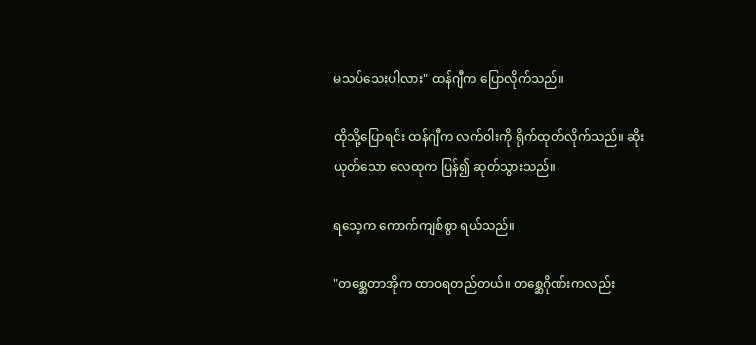မသပ်သေးပါလား" ထန်ဂျီက ပြောလိုက်သည်။

ထိုသို့ပြောရင်း ထန်ဂျီက လက်ဝါးကို ရိုက်ထုတ်လိုက်သည်။ ဆိုးယုတ်သော လေထုက ပြန်၍ ဆုတ်သွားသည်။

ရသေ့က ကောက်ကျစ်စွာ ရယ်သည်။

"တစ္ဆေတာအိုက ထာဝရတည်တယ်။ တစ္ဆေဂိုဏ်းကလည်း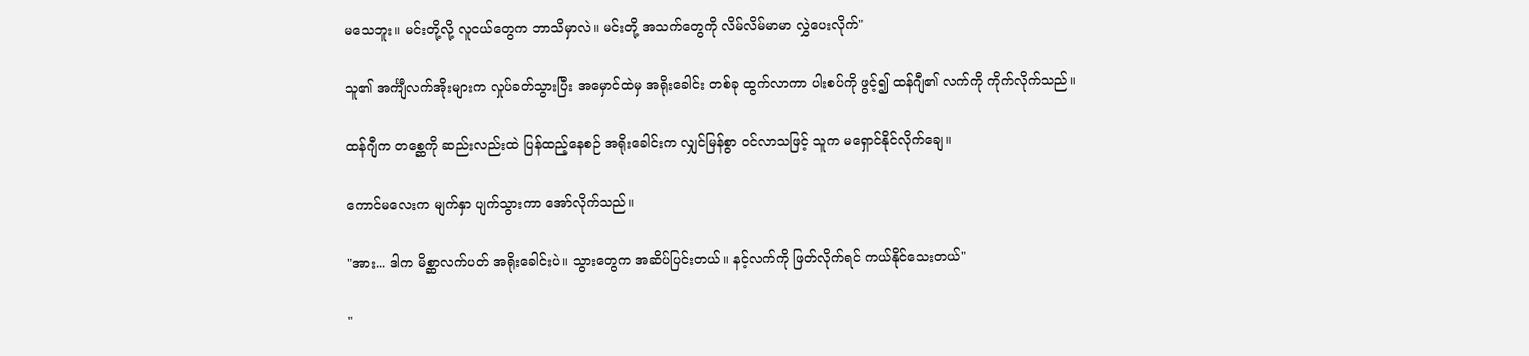မသေဘူး။ မင်းတို့လို့ လူငယ်တွေက ဘာသိမှာလဲ။ မင်းတို့ အသက်တွေကို လိမ်လိမ်မာမာ လွှဲပေးလိုက်"

သူ၏ အင်္ကျီလက်အိုးများက လှုပ်ခတ်သွားပြီး အမှောင်ထဲမှ အရိုးခေါင်း တစ်ခု ထွက်လာကာ ပါးစပ်ကို ဖွင့်၍ ထန်ဂျီ၏ လက်ကို ကိုက်လိုက်သည်။

ထန်ဂျီက တစ္ဆေကို ဆည်းလည်းထဲ ပြန်ထည့်နေစဉ် အရိုးခေါင်းက လျှင်မြန်စွာ ဝင်လာသဖြင့် သူက မရှောင်နိုင်လိုက်ချေ။

ကောင်မလေးက မျက်နှာ ပျက်သွားကာ အော်လိုက်သည်။

"အား... ဒါက မိစ္ဆာလက်ပတ် အရိုးခေါင်းပဲ။ သွားတွေက အဆိပ်ပြင်းတယ်။ နင့်လက်ကို ဖြတ်လိုက်ရင် ကယ်နိုင်သေးတယ်"

"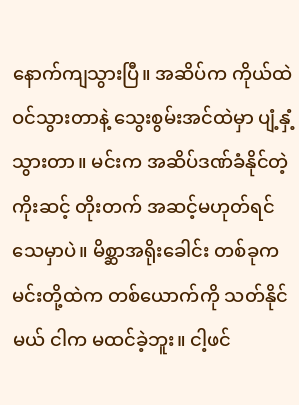နောက်ကျသွားပြီ။ အဆိပ်က ကိုယ်ထဲဝင်သွားတာနဲ့ သွေးစွမ်းအင်ထဲမှာ ပျံ့နှံ့သွားတာ။ မင်းက အဆိပ်ဒဏ်ခံနိုင်တဲ့ ကိုးဆင့် တိုးတက် အဆင့်မဟုတ်ရင် သေမှာပဲ။ မိစ္ဆာအရိုးခေါင်း တစ်ခုက မင်းတို့ထဲက တစ်ယောက်ကို သတ်နိုင်မယ် ငါက မထင်ခဲ့ဘူး။ ငါ့ဖင်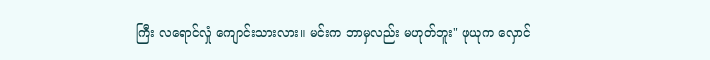ကြီး လရောင်လှုံ ကျောင်းသားလား။ မင်းက ဘာမှလည်း မဟုတ်ဘူး" ဖုယုက လှောင်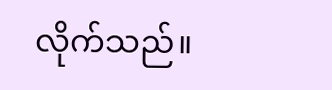လိုက်သည်။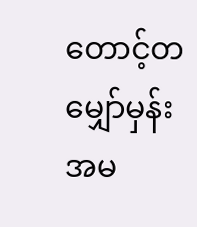တောင့်တမျှော်မှန်း အမ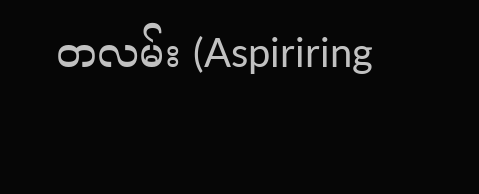တလမ်း (Aspiriring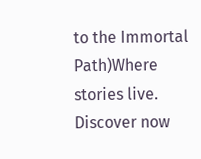to the Immortal Path)Where stories live. Discover now